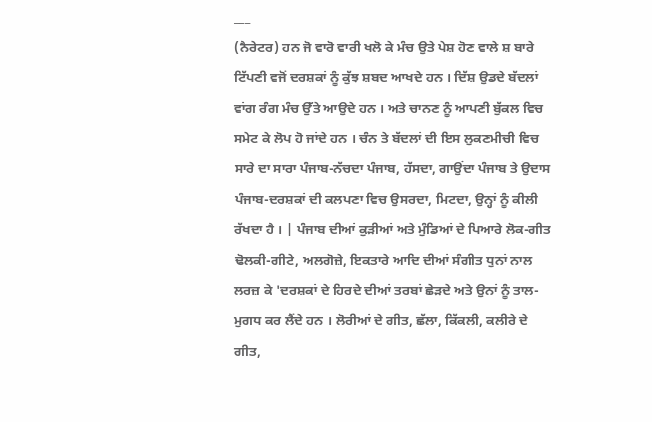___
(ਨੈਰੇਟਰ) ਹਨ ਜੋ ਵਾਰੋ ਵਾਰੀ ਖਲੋ ਕੇ ਮੰਚ ਉਤੇ ਪੇਸ਼ ਹੋਣ ਵਾਲੇ ਸ਼ ਬਾਰੇ ਟਿੱਪਣੀ ਵਜੋਂ ਦਰਸ਼ਕਾਂ ਨੂੰ ਕੁੱਝ ਸ਼ਬਦ ਆਖਦੇ ਹਨ । ਦਿੱਸ਼ ਉਡਦੇ ਬੱਦਲਾਂ ਵਾਂਗ ਰੰਗ ਮੰਚ ਉੱਤੇ ਆਉਦੇ ਹਨ । ਅਤੇ ਚਾਨਣ ਨੂੰ ਆਪਣੀ ਬੁੱਕਲ ਵਿਚ ਸਮੇਟ ਕੇ ਲੋਪ ਹੋ ਜਾਂਦੇ ਹਨ । ਚੰਨ ਤੇ ਬੱਦਲਾਂ ਦੀ ਇਸ ਲੁਕਣਮੀਚੀ ਵਿਚ ਸਾਰੇ ਦਾ ਸਾਰਾ ਪੰਜਾਬ-ਨੱਚਦਾ ਪੰਜਾਬ, ਹੱਸਦਾ, ਗਾਉਂਦਾ ਪੰਜਾਬ ਤੇ ਉਦਾਸ ਪੰਜਾਬ-ਦਰਸ਼ਕਾਂ ਦੀ ਕਲਪਣਾ ਵਿਚ ਉਸਰਦਾ, ਮਿਟਦਾ, ਉਨ੍ਹਾਂ ਨੂੰ ਕੀਲੀ ਰੱਖਦਾ ਹੈ । | ਪੰਜਾਬ ਦੀਆਂ ਕੁੜੀਆਂ ਅਤੇ ਮੁੰਡਿਆਂ ਦੇ ਪਿਆਰੇ ਲੋਕ-ਗੀਤ ਢੋਲਕੀ-ਗੀਟੇ, ਅਲਗੋਜ਼ੇ, ਇਕਤਾਰੇ ਆਦਿ ਦੀਆਂ ਸੰਗੀਤ ਧੁਨਾਂ ਨਾਲ ਲਰਜ਼ ਕੇ 'ਦਰਸ਼ਕਾਂ ਦੇ ਹਿਰਦੇ ਦੀਆਂ ਤਰਬਾਂ ਛੇੜਦੇ ਅਤੇ ਉਨਾਂ ਨੂੰ ਤਾਲ-ਮੁਗਧ ਕਰ ਲੈਂਦੇ ਹਨ । ਲੋਰੀਆਂ ਦੇ ਗੀਤ, ਛੱਲਾ, ਕਿੱਕਲੀ, ਕਲੀਰੇ ਦੇ ਗੀਤ,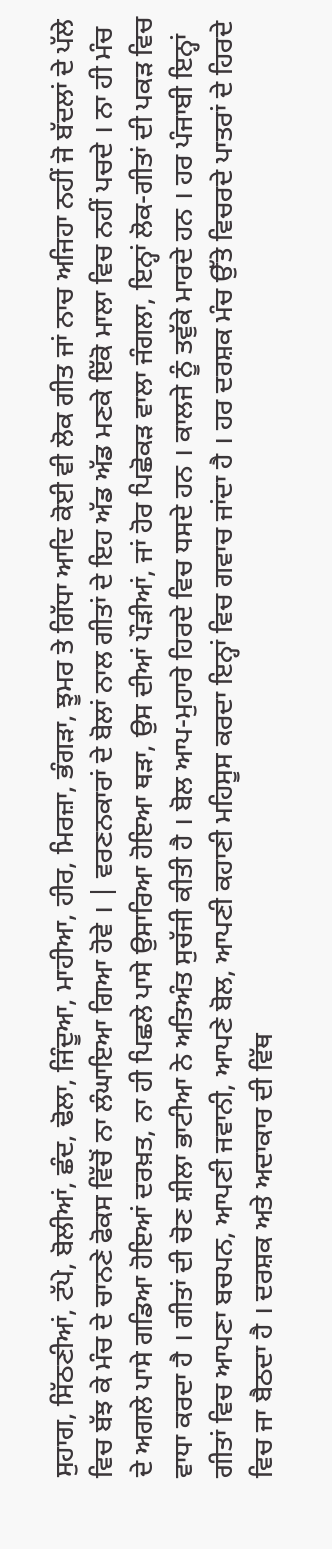ਸੁਹਾਗ, ਸਿੱਠਣੀਆਂ, ਟੱਪੇ, ਬੋਲੀਆਂ, ਛੰਦ, ਢੋਲਾ, ਜਿੰਦੂਆ, ਮਾਹੀਆ, ਹੀਰ, ਮਿਰਜ਼ਾ, ਭੰਗੜਾ, ਝੂਮਰ ਤੇ ਗਿੱਧਾ ਆਦਿ ਕੋਈ ਵੀ ਲੋਕ ਗੀਤ ਜਾਂ ਨਾਚ ਅਜਿਹਾ ਨਹੀਂ ਜੋ ਬੱਦਲਾਂ ਦੇ ਪੱਲੇ ਵਿਚ ਬੱਝ ਕੇ ਮੰਚ ਦੇ ਚਾਨਣੇ ਫੋਕਸ ਵਿੱਚੋਂ ਨਾ ਲੰਘਾਇਆ ਗਿਆ ਹੋਵੇ । | ਵਰਣਨਕਾਰਾਂ ਦੇ ਬੋਲਾਂ ਨਾਲ ਗੀਤਾਂ ਦੇ ਇਹ ਅੱਡ ਅੱਡ ਮਣਕੇ ਇੱਕੋ ਮਾਲਾ ਵਿਚ ਨਹੀਂ ਪਚਦੇ । ਨਾ ਹੀ ਮੰਚ ਦੇ ਅਗਲੇ ਪਾਸੇ ਗਡਿਆ ਹੋਇਆਂ ਦਰਖ਼ਤ, ਨਾ ਹੀ ਪਿਛਲੇ ਪਾਸੇ ਉਸਾਰਿਆ ਹੋਇਆ ਥੜਾ, ਉਸ ਦੀਆਂ ਪੌੜੀਆਂ, ਜਾਂ ਹੋਰ ਪਿਛੋਕੜ ਵਾਲਾ ਜੰਗਲਾ, ਇਨ੍ਹਾਂ ਲੋਕ-ਗੀਤਾਂ ਦੀ ਪਕੜ ਵਿਚ ਵਾਧਾ ਕਰਦਾ ਹੈ । ਗੀਤਾਂ ਦੀ ਚੋਣ ਸ਼ੀਲਾ ਭਾਟੀਆ ਨੇ ਅਤਿਅੰਤ ਸੁਚੱਜੀ ਕੀਤੀ ਹੈ । ਬੋਲ ਆਪ-ਮੁਹਾਰੇ ਹਿਰਦੇ ਵਿਚ ਧਸਦੇ ਹਨ । ਕਾਲਜੇ ਨੂੰ ਤਵੁੱਕੇ ਮਾਰਦੇ ਹਨ । ਹਰ ਪੰਜਾਬੀ ਇਨ੍ਹਾਂ ਗੀਤਾਂ ਵਿਚ ਆਪਣਾ ਬਚਪਨ, ਆਪਣੀ ਜਵਾਨੀ, ਆਪਣੇ ਬੋਲ, ਆਪਣੀ ਕਹਾਣੀ ਮਹਿਸੂਸ ਕਰਦਾ ਇਨ੍ਹਾਂ ਵਿਚ ਗਵਾਚ ਜਾਂਦਾ ਹੈ । ਹਰ ਦਰਸ਼ਕ ਮੰਚ ਉੱਤੇ ਵਿਚਰਦੇ ਪਾਤਰਾਂ ਦੇ ਹਿਰਦੇ ਵਿਚ ਜਾ ਬੈਠਦਾ ਹੈ । ਦਰਸ਼ਕ ਅਤੇ ਅਦਾਕਾਰ ਦੀ ਵਿੱਥ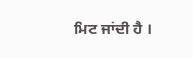ਮਿਟ ਜਾਂਦੀ ਹੈ ।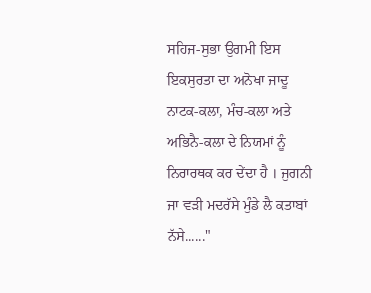ਸਹਿਜ-ਸੁਭਾ ਉਗਮੀ ਇਸ ਇਕਸੁਰਤਾ ਦਾ ਅਨੋਖਾ ਜਾਦੂ ਨਾਟਕ-ਕਲਾ, ਮੰਚ-ਕਲਾ ਅਤੇ ਅਭਿਨੈ-ਕਲਾ ਦੇ ਨਿਯਮਾਂ ਨੂੰ ਨਿਰਾਰਥਕ ਕਰ ਦੇਂਦਾ ਹੈ । ਜੁਗਨੀ ਜਾ ਵੜੀ ਮਦਰੱਸੇ ਮੁੰਡੇ ਲੈ ਕਤਾਬਾਂ ਨੱਸੇ......"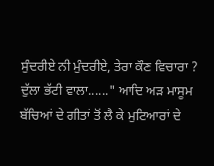ਸੁੰਦਰੀਏ ਨੀ ਮੁੰਦਰੀਏ, ਤੇਰਾ ਕੌਣ ਵਿਚਾਰਾ ? ਦੁੱਲਾ ਭੱਟੀ ਵਾਲਾ......" ਆਦਿ ਅੜ ਮਾਸੂਮ ਬੱਚਿਆਂ ਦੇ ਗੀਤਾਂ ਤੋਂ ਲੈ ਕੇ ਮੁਟਿਆਰਾਂ ਦੇ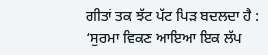ਗੀਤਾਂ ਤਕ ਝੱਟ ਪੱਟ ਪਿੜ ਬਦਲਦਾ ਹੈ : ‘ਸੁਰਮਾ ਵਿਕਣ ਆਇਆ ਇਕ ਲੱਪ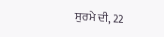ਸੁਰਮੇ ਦੀ, 22